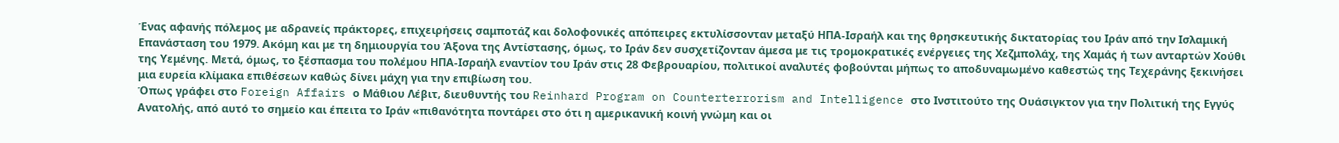Ένας αφανής πόλεμος με αδρανείς πράκτορες, επιχειρήσεις σαμποτάζ και δολοφονικές απόπειρες εκτυλίσσονταν μεταξύ ΗΠΑ-Ισραήλ και της θρησκευτικής δικτατορίας του Ιράν από την Ισλαμική Επανάσταση του 1979. Ακόμη και με τη δημιουργία του Άξονα της Αντίστασης, όμως, το Ιράν δεν συσχετίζονταν άμεσα με τις τρομοκρατικές ενέργειες της Χεζμπολάχ, της Χαμάς ή των ανταρτών Χούθι της Υεμένης. Μετά, όμως, το ξέσπασμα του πολέμου ΗΠΑ-Ισραήλ εναντίον του Ιράν στις 28 Φεβρουαρίου, πολιτικοί αναλυτές φοβούνται μήπως το αποδυναμωμένο καθεστώς της Τεχεράνης ξεκινήσει μια ευρεία κλίμακα επιθέσεων καθώς δίνει μάχη για την επιβίωση του.
Όπως γράφει στο Foreign Affairs ο Μάθιου Λέβιτ, διευθυντής του Reinhard Program on Counterterrorism and Intelligence στο Ινστιτούτο της Ουάσιγκτον για την Πολιτική της Εγγύς Ανατολής, από αυτό το σημείο και έπειτα το Ιράν «πιθανότητα ποντάρει στο ότι η αμερικανική κοινή γνώμη και οι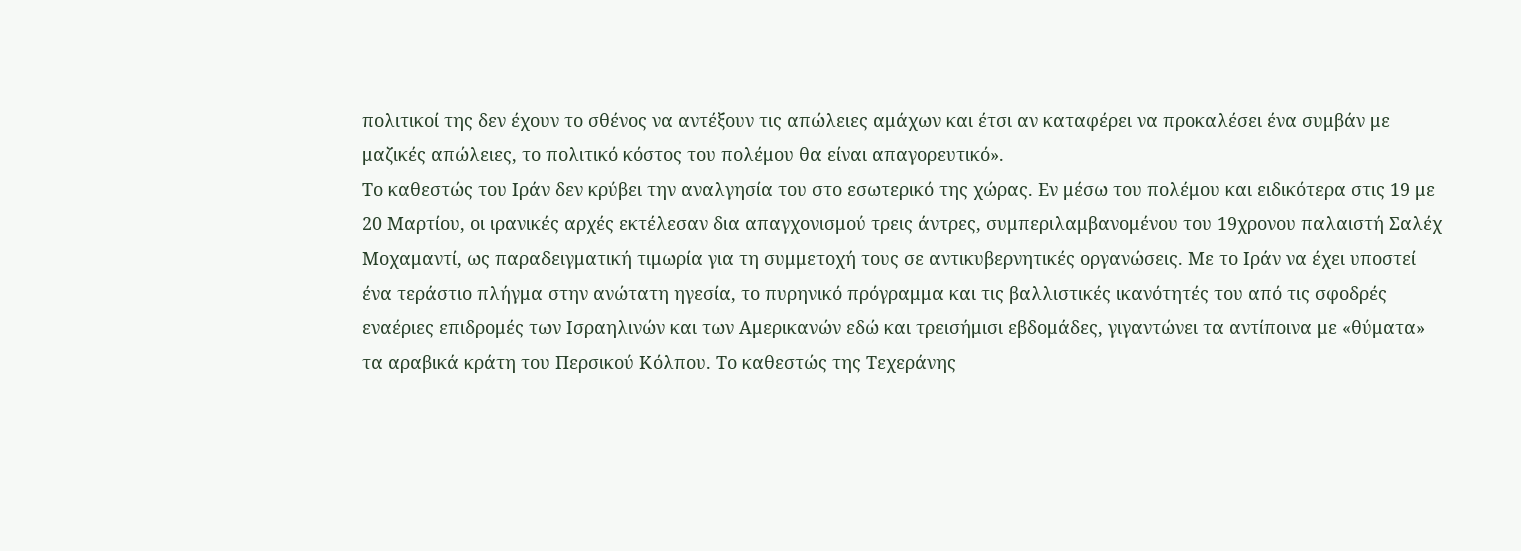πολιτικοί της δεν έχουν το σθένος να αντέξουν τις απώλειες αμάχων και έτσι αν καταφέρει να προκαλέσει ένα συμβάν με μαζικές απώλειες, το πολιτικό κόστος του πολέμου θα είναι απαγορευτικό».
Το καθεστώς του Ιράν δεν κρύβει την αναλγησία του στο εσωτερικό της χώρας. Εν μέσω του πολέμου και ειδικότερα στις 19 με 20 Μαρτίου, οι ιρανικές αρχές εκτέλεσαν δια απαγχονισμού τρεις άντρες, συμπεριλαμβανομένου του 19χρονου παλαιστή Σαλέχ Μοχαμαντί, ως παραδειγματική τιμωρία για τη συμμετοχή τους σε αντικυβερνητικές οργανώσεις. Με το Ιράν να έχει υποστεί ένα τεράστιο πλήγμα στην ανώτατη ηγεσία, το πυρηνικό πρόγραμμα και τις βαλλιστικές ικανότητές του από τις σφοδρές εναέριες επιδρομές των Ισραηλινών και των Αμερικανών εδώ και τρεισήμισι εβδομάδες, γιγαντώνει τα αντίποινα με «θύματα» τα αραβικά κράτη του Περσικού Κόλπου. Το καθεστώς της Τεχεράνης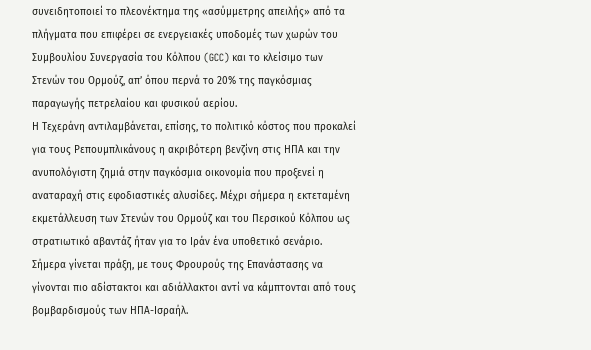συνειδητοποιεί το πλεονέκτημα της «ασύμμετρης απειλής» από τα πλήγματα που επιφέρει σε ενεργειακές υποδομές των χωρών του Συμβουλίου Συνεργασία του Κόλπου (GCC) και το κλείσιμο των Στενών του Ορμούζ, απ’ όπου περνά το 20% της παγκόσμιας παραγωγής πετρελαίου και φυσικού αερίου.
Η Τεχεράνη αντιλαμβάνεται, επίσης, το πολιτικό κόστος που προκαλεί για τους Ρεπουμπλικάνους η ακριβότερη βενζίνη στις ΗΠΑ και την ανυπολόγιστη ζημιά στην παγκόσμια οικονομία που προξενεί η αναταραχή στις εφοδιαστικές αλυσίδες. Μέχρι σήμερα η εκτεταμένη εκμετάλλευση των Στενών του Ορμούζ και του Περσικού Κόλπου ως στρατιωτικό αβαντάζ ήταν για το Ιράν ένα υποθετικό σενάριο. Σήμερα γίνεται πράξη, με τους Φρουρούς της Επανάστασης να γίνονται πιο αδίστακτοι και αδιάλλακτοι αντί να κάμπτονται από τους βομβαρδισμούς των ΗΠΑ-Ισραήλ.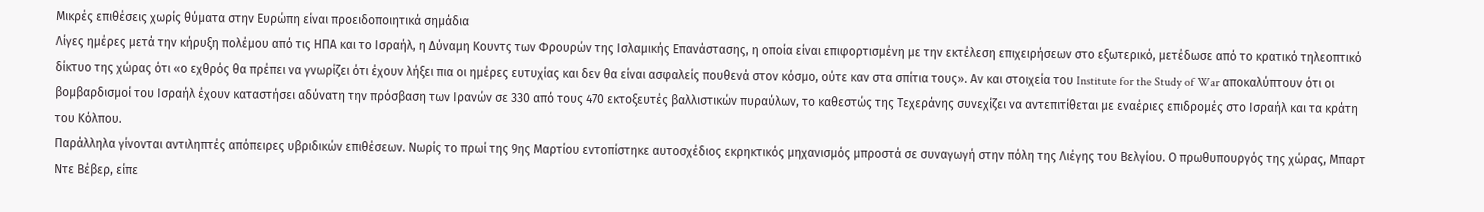Μικρές επιθέσεις χωρίς θύματα στην Ευρώπη είναι προειδοποιητικά σημάδια
Λίγες ημέρες μετά την κήρυξη πολέμου από τις ΗΠΑ και το Ισραήλ, η Δύναμη Κουντς των Φρουρών της Ισλαμικής Επανάστασης, η οποία είναι επιφορτισμένη με την εκτέλεση επιχειρήσεων στο εξωτερικό, μετέδωσε από το κρατικό τηλεοπτικό δίκτυο της χώρας ότι «ο εχθρός θα πρέπει να γνωρίζει ότι έχουν λήξει πια οι ημέρες ευτυχίας και δεν θα είναι ασφαλείς πουθενά στον κόσμο, ούτε καν στα σπίτια τους». Αν και στοιχεία του Institute for the Study of War αποκαλύπτουν ότι οι βομβαρδισμοί του Ισραήλ έχουν καταστήσει αδύνατη την πρόσβαση των Ιρανών σε 330 από τους 470 εκτοξευτές βαλλιστικών πυραύλων, το καθεστώς της Τεχεράνης συνεχίζει να αντεπιτίθεται με εναέριες επιδρομές στο Ισραήλ και τα κράτη του Κόλπου.
Παράλληλα γίνονται αντιληπτές απόπειρες υβριδικών επιθέσεων. Νωρίς το πρωί της 9ης Μαρτίου εντοπίστηκε αυτοσχέδιος εκρηκτικός μηχανισμός μπροστά σε συναγωγή στην πόλη της Λιέγης του Βελγίου. Ο πρωθυπουργός της χώρας, Μπαρτ Ντε Βέβερ, είπε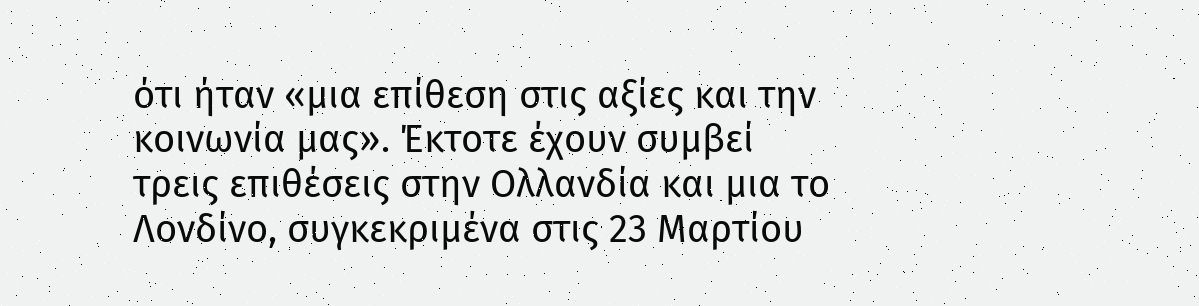ότι ήταν «μια επίθεση στις αξίες και την κοινωνία μας». Έκτοτε έχουν συμβεί τρεις επιθέσεις στην Ολλανδία και μια το Λονδίνο, συγκεκριμένα στις 23 Μαρτίου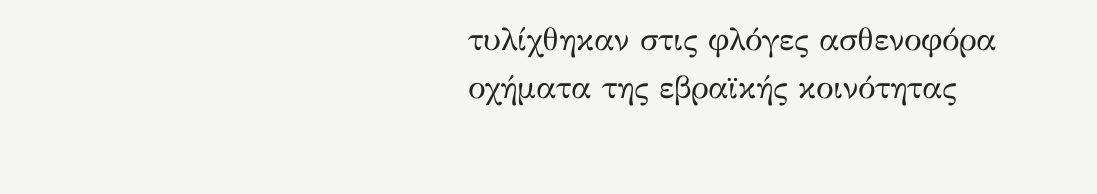τυλίχθηκαν στις φλόγες ασθενοφόρα οχήματα της εβραϊκής κοινότητας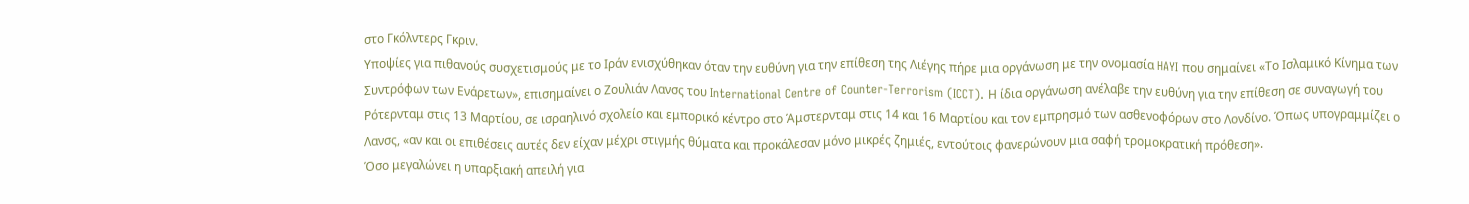στο Γκόλντερς Γκριν.
Υποψίες για πιθανούς συσχετισμούς με το Ιράν ενισχύθηκαν όταν την ευθύνη για την επίθεση της Λιέγης πήρε μια οργάνωση με την ονομασία HAYI που σημαίνει «Το Ισλαμικό Κίνημα των Συντρόφων των Ενάρετων», επισημαίνει ο Ζουλιάν Λανσς του International Centre of Counter-Terrorism (ICCT). Η ίδια οργάνωση ανέλαβε την ευθύνη για την επίθεση σε συναγωγή του Ρότερνταμ στις 13 Μαρτίου, σε ισραηλινό σχολείο και εμπορικό κέντρο στο Άμστερνταμ στις 14 και 16 Μαρτίου και τον εμπρησμό των ασθενοφόρων στο Λονδίνο. Όπως υπογραμμίζει ο Λανσς, «αν και οι επιθέσεις αυτές δεν είχαν μέχρι στιγμής θύματα και προκάλεσαν μόνο μικρές ζημιές, εντούτοις φανερώνουν μια σαφή τρομοκρατική πρόθεση».
Όσο μεγαλώνει η υπαρξιακή απειλή για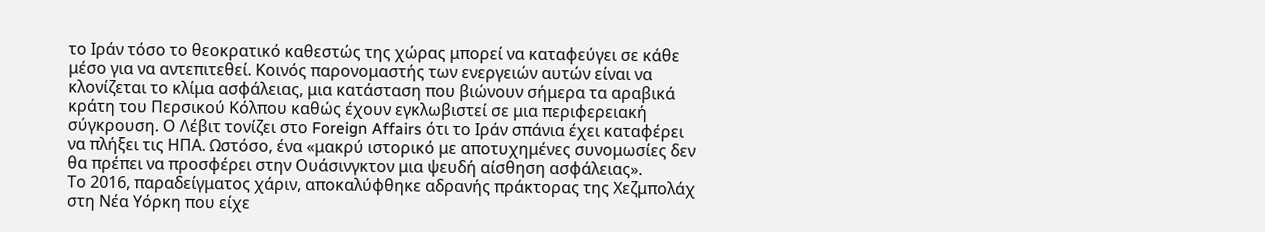το Ιράν τόσο το θεοκρατικό καθεστώς της χώρας μπορεί να καταφεύγει σε κάθε μέσο για να αντεπιτεθεί. Κοινός παρονομαστής των ενεργειών αυτών είναι να κλονίζεται το κλίμα ασφάλειας, μια κατάσταση που βιώνουν σήμερα τα αραβικά κράτη του Περσικού Κόλπου καθώς έχουν εγκλωβιστεί σε μια περιφερειακή σύγκρουση. Ο Λέβιτ τονίζει στο Foreign Affairs ότι το Ιράν σπάνια έχει καταφέρει να πλήξει τις ΗΠΑ. Ωστόσο, ένα «μακρύ ιστορικό με αποτυχημένες συνομωσίες δεν θα πρέπει να προσφέρει στην Ουάσινγκτον μια ψευδή αίσθηση ασφάλειας».
Το 2016, παραδείγματος χάριν, αποκαλύφθηκε αδρανής πράκτορας της Χεζμπολάχ στη Νέα Υόρκη που είχε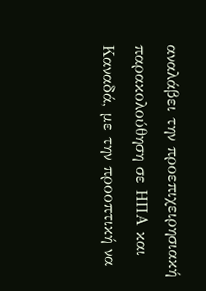αναλάβει την προεπιχειρησιακή παρακολούθηση σε ΗΠΑ και Καναδά, με την προοπτική να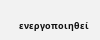ενεργοποιηθεί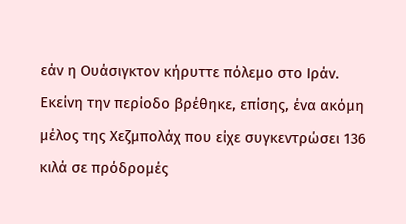εάν η Ουάσιγκτον κήρυττε πόλεμο στο Ιράν. Εκείνη την περίοδο βρέθηκε, επίσης, ένα ακόμη μέλος της Χεζμπολάχ που είχε συγκεντρώσει 136 κιλά σε πρόδρομές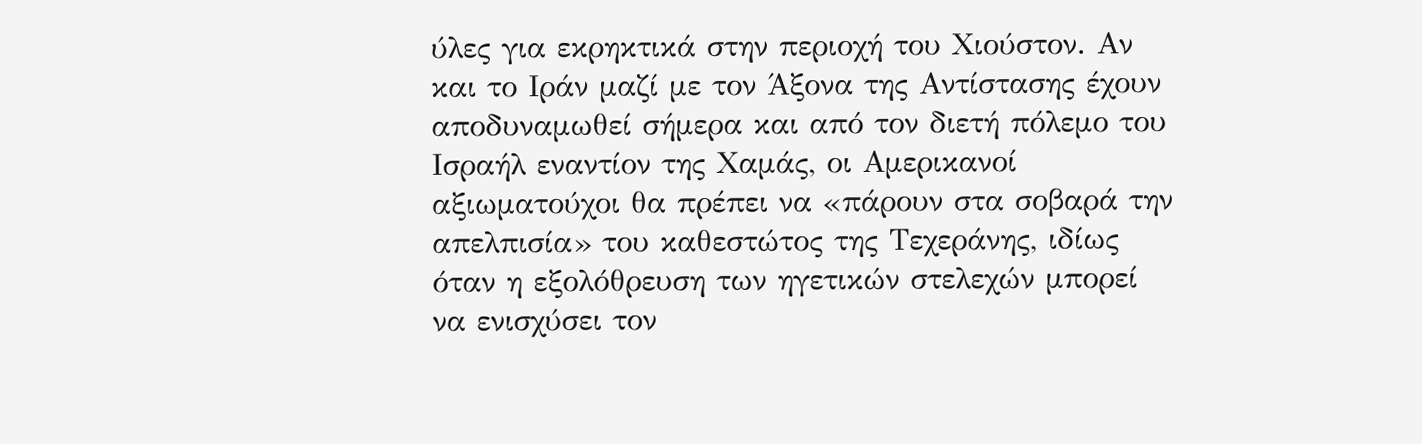ύλες για εκρηκτικά στην περιοχή του Χιούστον. Αν και το Ιράν μαζί με τον Άξονα της Αντίστασης έχουν αποδυναμωθεί σήμερα και από τον διετή πόλεμο του Ισραήλ εναντίον της Χαμάς, οι Αμερικανοί αξιωματούχοι θα πρέπει να «πάρουν στα σοβαρά την απελπισία» του καθεστώτος της Τεχεράνης, ιδίως όταν η εξολόθρευση των ηγετικών στελεχών μπορεί να ενισχύσει τον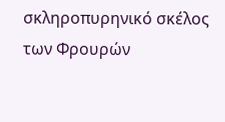σκληροπυρηνικό σκέλος των Φρουρών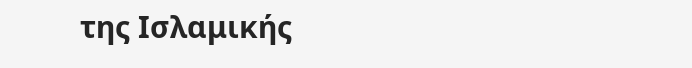της Ισλαμικής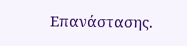Επανάστασης.